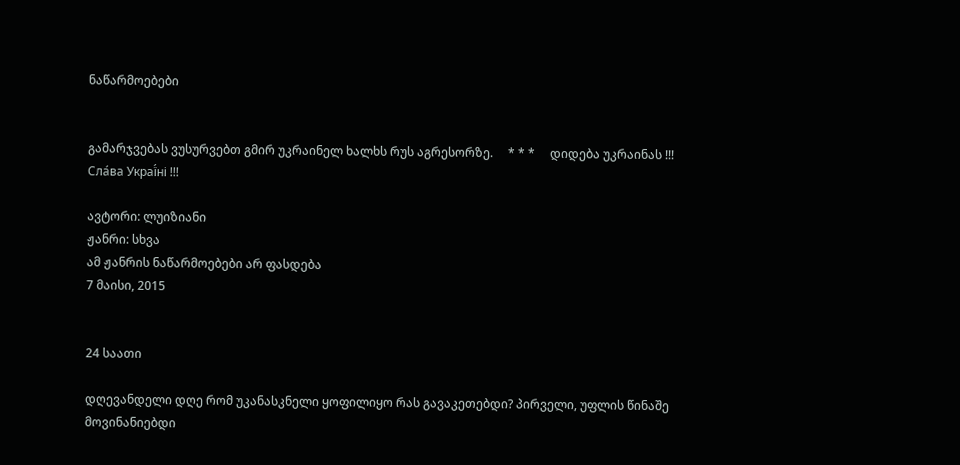ნაწარმოებები


გამარჯვებას ვუსურვებთ გმირ უკრაინელ ხალხს რუს აგრესორზე.     * * *     დიდება უკრაინას !!! Сла́ва Украї́ні !!!

ავტორი: ლუიზიანი
ჟანრი: სხვა
ამ ჟანრის ნაწარმოებები არ ფასდება
7 მაისი, 2015


24 საათი

დღევანდელი დღე რომ უკანასკნელი ყოფილიყო რას გავაკეთებდი? პირველი, უფლის წინაშე მოვინანიებდი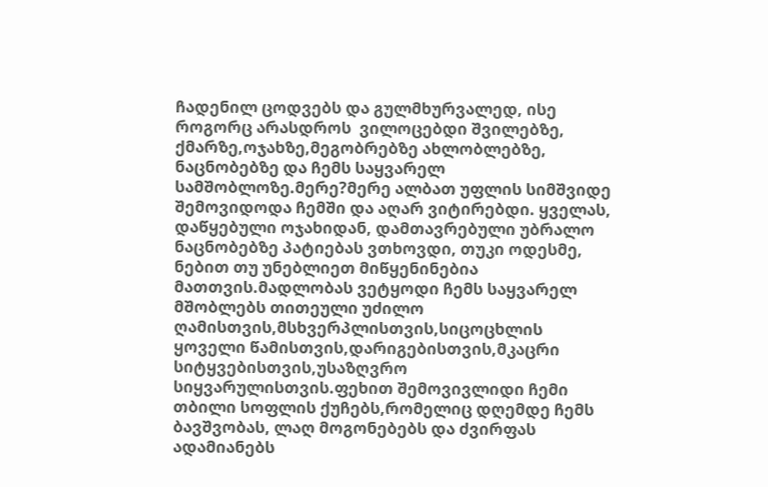ჩადენილ ცოდვებს და გულმხურვალედ, ისე როგორც არასდროს  ვილოცებდი შვილებზე, ქმარზე,ოჯახზე,მეგობრებზე ახლობლებზე, ნაცნობებზე და ჩემს საყვარელ სამშობლოზე.მერე?მერე ალბათ უფლის სიმშვიდე შემოვიდოდა ჩემში და აღარ ვიტირებდი. ყველას, დაწყებული ოჯახიდან, დამთავრებული უბრალო ნაცნობებზე პატიებას ვთხოვდი, თუკი ოდესმე, ნებით თუ უნებლიეთ მიწყენინებია მათთვის.მადლობას ვეტყოდი ჩემს საყვარელ მშობლებს თითეული უძილო ღამისთვის,მსხვერპლისთვის,სიცოცხლის ყოველი წამისთვის,დარიგებისთვის,მკაცრი სიტყვებისთვის,უსაზღვრო სიყვარულისთვის.ფეხით შემოვივლიდი ჩემი თბილი სოფლის ქუჩებს,რომელიც დღემდე ჩემს ბავშვობას, ლაღ მოგონებებს და ძვირფას ადამიანებს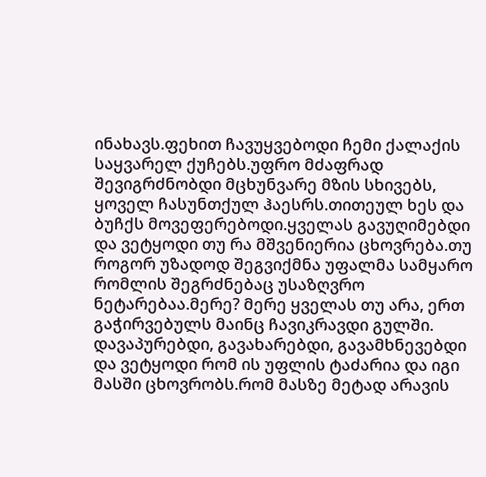ინახავს.ფეხით ჩავუყვებოდი ჩემი ქალაქის საყვარელ ქუჩებს.უფრო მძაფრად შევიგრძნობდი მცხუნვარე მზის სხივებს, ყოველ ჩასუნთქულ ჰაესრს.თითეულ ხეს და ბუჩქს მოვეფერებოდი.ყველას გავუღიმებდი და ვეტყოდი თუ რა მშვენიერია ცხოვრება.თუ როგორ უზადოდ შეგვიქმნა უფალმა სამყარო რომლის შეგრძნებაც უსაზღვრო
ნეტარებაა.მერე? მერე ყველას თუ არა, ერთ გაჭირვებულს მაინც ჩავიკრავდი გულში. დავაპურებდი, გავახარებდი, გავამხნევებდი და ვეტყოდი რომ ის უფლის ტაძარია და იგი მასში ცხოვრობს.რომ მასზე მეტად არავის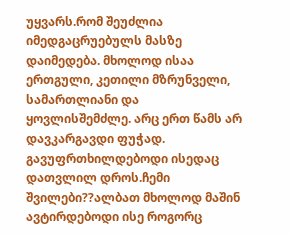უყვარს.რომ შეუძლია იმედგაცრუებულს მასზე დაიმედება. მხოლოდ ისაა ერთგული, კეთილი მზრუნველი, სამართლიანი და ყოვლისშემძლე. არც ერთ წამს არ დავკარგავდი ფუჭად. გავუფრთხილდებოდი ისედაც დათვლილ დროს.ჩემი შვილები??ალბათ მხოლოდ მაშინ ავტირდებოდი ისე როგორც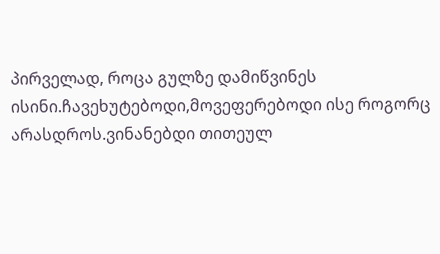პირველად, როცა გულზე დამიწვინეს ისინი.ჩავეხუტებოდი,მოვეფერებოდი ისე როგორც არასდროს.ვინანებდი თითეულ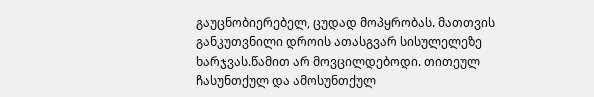გაუცნობიერებელ, ცუდად მოპყრობას. მათთვის განკუთვნილი დროის ათასგვარ სისულელეზე ხარჯვას.წამით არ მოვცილდებოდი. თითეულ ჩასუნთქულ და ამოსუნთქულ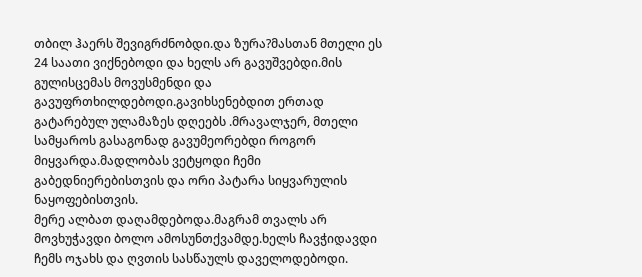თბილ ჰაერს შევიგრძნობდი.და ზურა?მასთან მთელი ეს 24 საათი ვიქნებოდი და ხელს არ გავუშვებდი.მის გულისცემას მოვუსმენდი და გავუფრთხილდებოდი.გავიხსენებდით ერთად გატარებულ ულამაზეს დღეებს .მრავალჯერ, მთელი სამყაროს გასაგონად გავუმეორებდი როგორ მიყვარდა.მადლობას ვეტყოდი ჩემი გაბედნიერებისთვის და ორი პატარა სიყვარულის ნაყოფებისთვის.
მერე ალბათ დაღამდებოდა.მაგრამ თვალს არ მოვხუჭავდი ბოლო ამოსუნთქვამდე.ხელს ჩავჭიდავდი ჩემს ოჯახს და ღვთის სასწაულს დაველოდებოდი.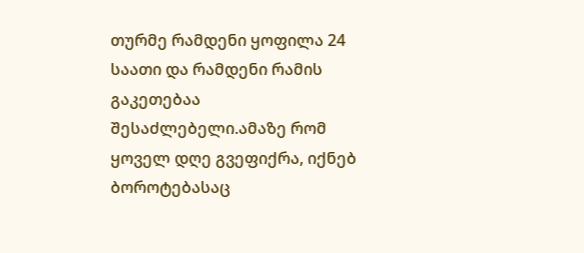თურმე რამდენი ყოფილა 24 საათი და რამდენი რამის გაკეთებაა შესაძლებელი.ამაზე რომ ყოველ დღე გვეფიქრა, იქნებ ბოროტებასაც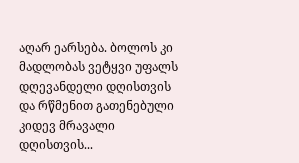აღარ ეარსება. ბოლოს კი მადლობას ვეტყვი უფალს დღევანდელი დღისთვის და რწმენით გათენებული კიდევ მრავალი დღისთვის...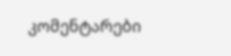კომენტარები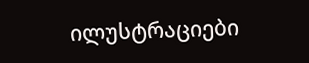ილუსტრაციები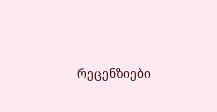რეცენზიები